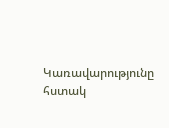Կառավարությունը հստակ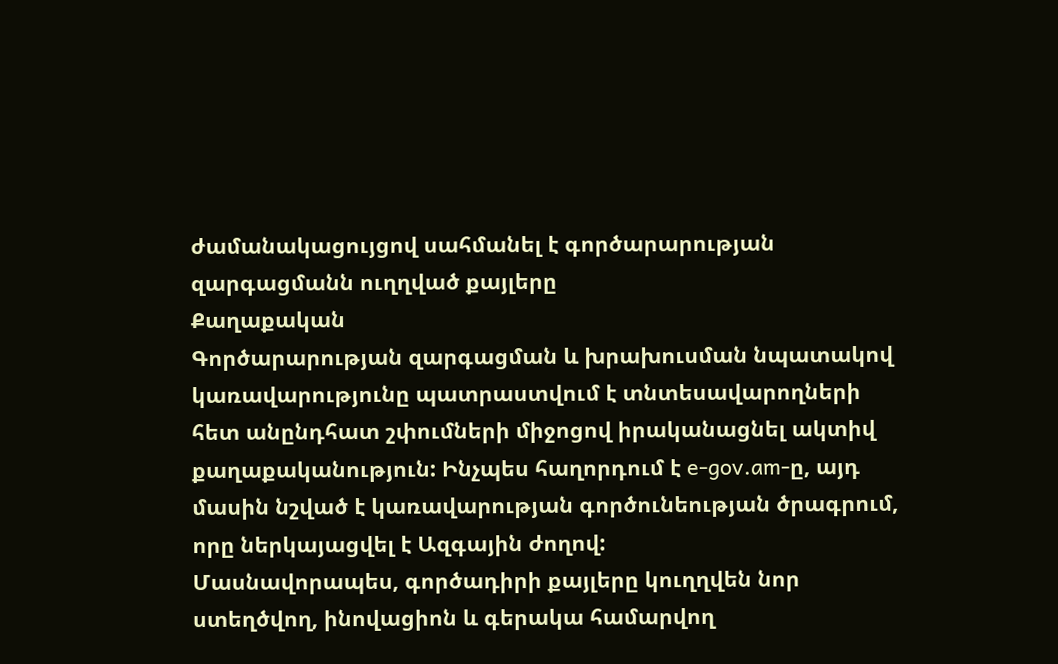ժամանակացույցով սահմանել է գործարարության զարգացմանն ուղղված քայլերը
Քաղաքական
Գործարարության զարգացման և խրախուսման նպատակով կառավարությունը պատրաստվում է տնտեսավարողների հետ անընդհատ շփումների միջոցով իրականացնել ակտիվ քաղաքականություն: Ինչպես հաղորդում է e-gov.am-ը, այդ մասին նշված է կառավարության գործունեության ծրագրում, որը ներկայացվել է Ազգային ժողով:
Մասնավորապես, գործադիրի քայլերը կուղղվեն նոր ստեղծվող, ինովացիոն և գերակա համարվող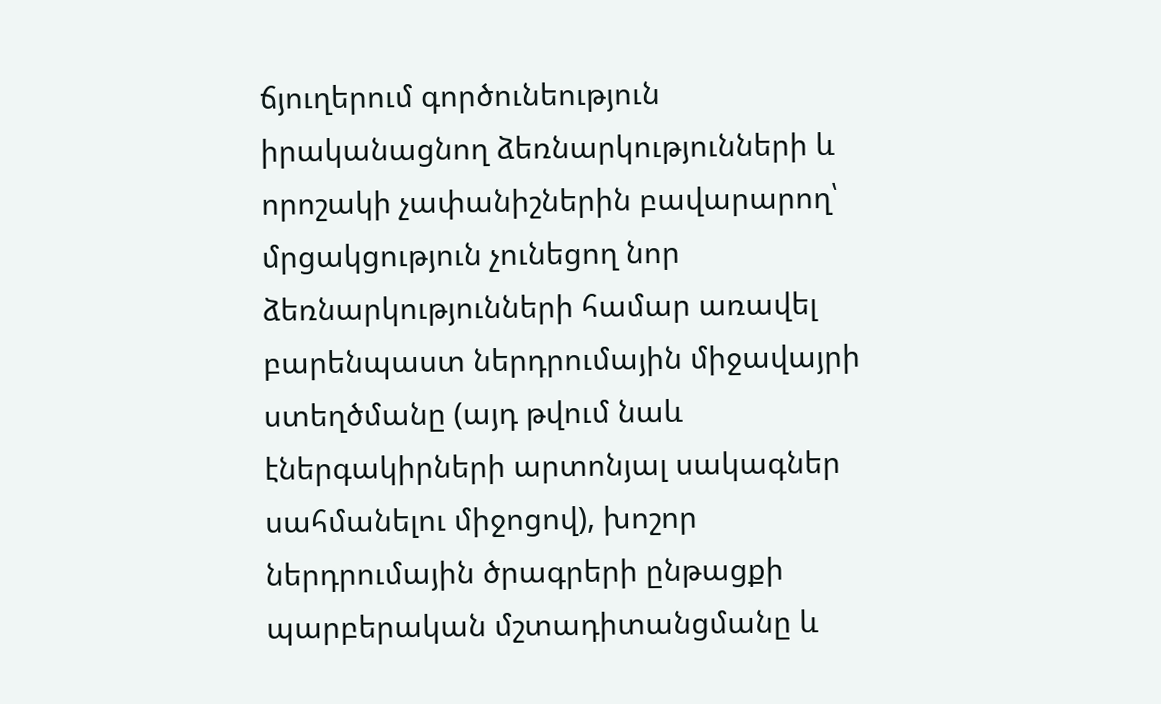ճյուղերում գործունեություն իրականացնող ձեռնարկությունների և որոշակի չափանիշներին բավարարող՝ մրցակցություն չունեցող նոր ձեռնարկությունների համար առավել բարենպաստ ներդրումային միջավայրի ստեղծմանը (այդ թվում նաև էներգակիրների արտոնյալ սակագներ սահմանելու միջոցով), խոշոր ներդրումային ծրագրերի ընթացքի պարբերական մշտադիտանցմանը և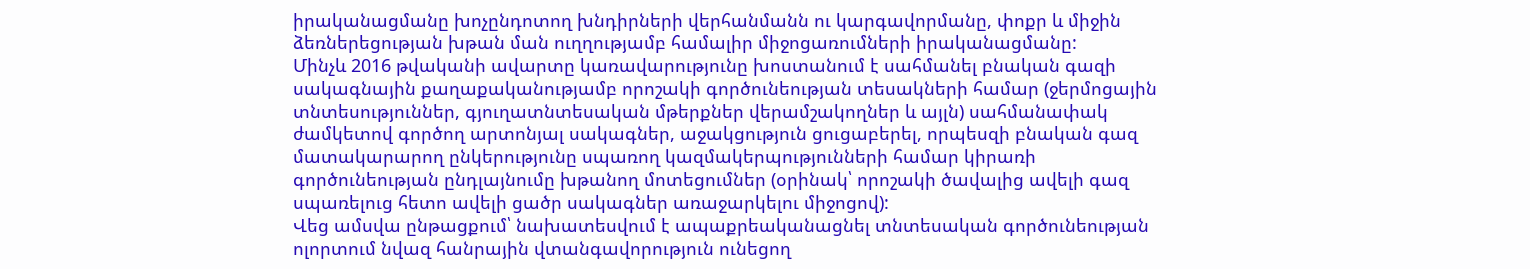իրականացմանը խոչընդոտող խնդիրների վերհանմանն ու կարգավորմանը, փոքր և միջին ձեռներեցության խթան ման ուղղությամբ համալիր միջոցառումների իրականացմանը:
Մինչև 2016 թվականի ավարտը կառավարությունը խոստանում է սահմանել բնական գազի սակագնային քաղաքականությամբ որոշակի գործունեության տեսակների համար (ջերմոցային տնտեսություններ, գյուղատնտեսական մթերքներ վերամշակողներ և այլն) սահմանափակ ժամկետով գործող արտոնյալ սակագներ, աջակցություն ցուցաբերել, որպեսզի բնական գազ մատակարարող ընկերությունը սպառող կազմակերպությունների համար կիրառի գործունեության ընդլայնումը խթանող մոտեցումներ (օրինակ՝ որոշակի ծավալից ավելի գազ սպառելուց հետո ավելի ցածր սակագներ առաջարկելու միջոցով):
Վեց ամսվա ընթացքում՝ նախատեսվում է ապաքրեականացնել տնտեսական գործունեության ոլորտում նվազ հանրային վտանգավորություն ունեցող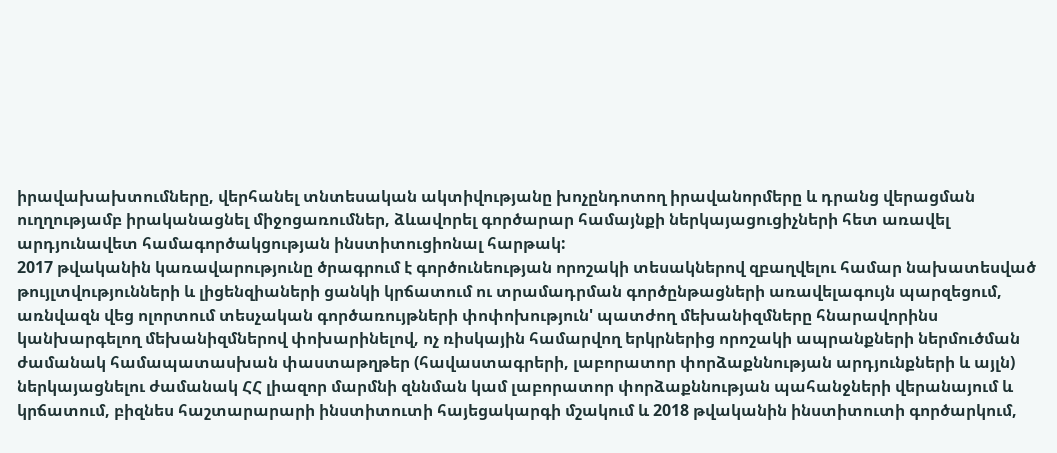իրավախախտումները, վերհանել տնտեսական ակտիվությանը խոչընդոտող իրավանորմերը և դրանց վերացման ուղղությամբ իրականացնել միջոցառումներ, ձևավորել գործարար համայնքի ներկայացուցիչների հետ առավել արդյունավետ համագործակցության ինստիտուցիոնալ հարթակ:
2017 թվականին կառավարությունը ծրագրում է գործունեության որոշակի տեսակներով զբաղվելու համար նախատեսված թույլտվությունների և լիցենզիաների ցանկի կրճատում ու տրամադրման գործընթացների առավելագույն պարզեցում, առնվազն վեց ոլորտում տեսչական գործառույթների փոփոխություն' պատժող մեխանիզմները հնարավորինս կանխարգելող մեխանիզմներով փոխարինելով, ոչ ռիսկային համարվող երկրներից որոշակի ապրանքների ներմուծման ժամանակ համապատասխան փաստաթղթեր (հավաստագրերի, լաբորատոր փորձաքննության արդյունքների և այլն) ներկայացնելու ժամանակ ՀՀ լիազոր մարմնի զննման կամ լաբորատոր փորձաքննության պահանջների վերանայում և կրճատում, բիզնես հաշտարարարի ինստիտուտի հայեցակարգի մշակում և 2018 թվականին ինստիտուտի գործարկում,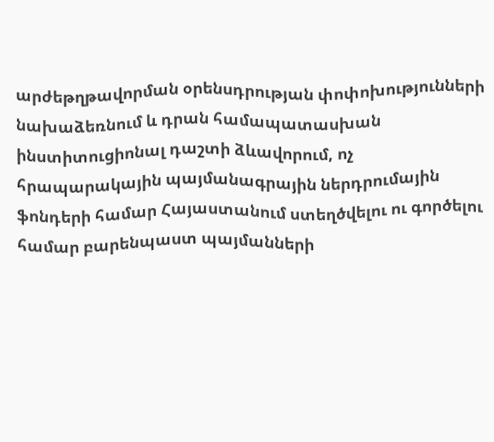արժեթղթավորման օրենսդրության փոփոխությունների նախաձեռնում և դրան համապատասխան ինստիտուցիոնալ դաշտի ձևավորում, ոչ հրապարակային պայմանագրային ներդրումային ֆոնդերի համար Հայաստանում ստեղծվելու ու գործելու համար բարենպաստ պայմանների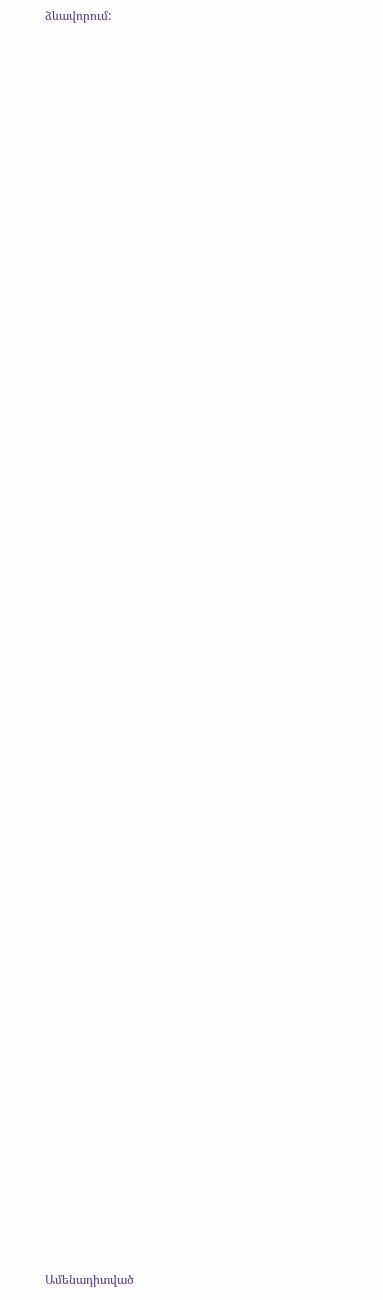ձևավորում:


















































Ամենադիտված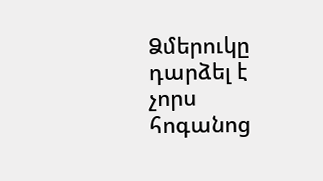Ձմերուկը դարձել է չորս հոգանոց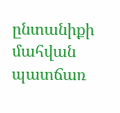ընտանիքի մահվան պատճառ